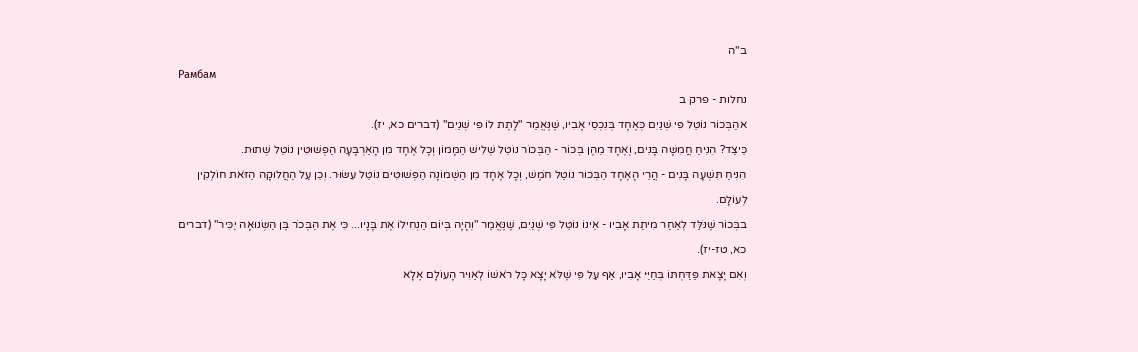ב"ה
Рамбам
נחלות - פרק ב
אהַבְּכוֹר נוֹטֵל פִּי שְׁנַיִם כְּאֶחָד בְּנִכְסֵי אָבִיו, שֶׁנֶּאֱמַר "לָתֶת לוֹ פִּי שְׁנַיִם" (דברים כא, יז).
כֵּיצַד? הִנִּיחַ חֲמִשָּׁה בָּנִים, וְאֶחָד מֵהֶן בְּכוֹר - הַבְּכוֹר נוֹטֵל שְׁלִישׁ הַמָּמוֹן וְכָל אֶחָד מִן הָאַרְבָּעָה הַפְּשׁוּטִין נוֹטֵל שְׁתוּת.
הִנִּיחַ תִּשְׁעָה בָּנִים - הֲרֵי הָאֶחָד הַבְּכוֹר נוֹטֵל חֹמֶשׁ, וְכָל אֶחָד מִן הַשְּׁמוֹנָה הַפְּשׁוּטִים נוֹטֵל עִשּׂוּר. וְכֵן עַל הַחֲלוּקָה הַזֹּאת חוֹלְקִין לְעוֹלָם.
בבְּכוֹר שֶׁנֹּלַּד לְאַחַר מִיתַת אָבִיו - אֵינוֹ נוֹטֵל פִּי שְׁנַיִם, שֶׁנֶּאֱמַר "וְהָיָה בְּיוֹם הַנְחִילוֹ אֶת בָּנָיו... כִּי אֶת הַבְּכֹר בֶּן הַשְּׂנוּאָה יַכִּיר" (דברים כא, טז-יז).
וְאִם יָצָאת פַּדַּחְתּוֹ בְּחַיֵּי אָבִיו, אַף עַל פִּי שֶׁלֹּא יָצָא כָּל רֹאשׁוֹ לְאַוִּיר הָעוֹלָם אֶלָא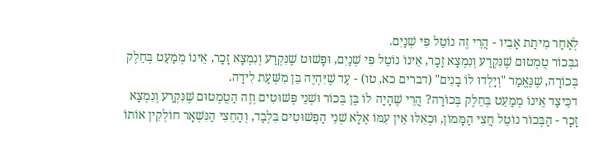לְאַחַר מִיתַת אָבִיו - הֲרֵי זֶה נוֹטֵל פִּי שְׁנַיִם.
גבְּכוֹר טֻמְטוּם שֶׁנִּקְרַע וְנִמְצָא זָכָר, אֵינוֹ נוֹטֵל פִּי שְׁנַיִם, וּפָּשׁוּט שֶׁנִּקְרַע וְנִמְצָא זָכָר, אֵינוֹ מְמַעֵט בְּחֵלֶק בְּכוֹרָה, שֶׁנֶּאֱמַר "וְיָלְדוּ לוֹ בָנִים" (דברים כא, טו) - עַד שֶׁיִּהְיֶה בֵּן מִשְּׁעַת לִידָה.
דכֵּיצַד אֵינוֹ מְמַעֵט בְּחֵלֶק בְּכוֹרָה? הֲרֵי שֶׁהָיָה לוֹ בֶּן בְּכוֹר וּשְׁנֵי פְּשׁוּטִים וְזֶה הַטֻמְטוּם שֶׁנִּקְרַע וְנִמְצָא זָכָר - הַבְּכוֹר נוֹטֵל חֲצִי הַמָּמוֹן, וּכְאִלּוּ אֵין עִמּוֹ אֶלָא שְׁנֵי הַפְּשׁוּטִים בִּלְבַד, וְהַחֵצִי הַנִּשְׁאָר חוֹלְקִין אוֹתוֹ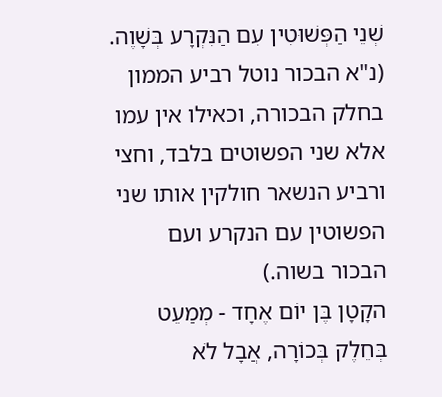שְׁנֵי הַפְּשׁוּטִין עִם הַנִּקְרָע בְּשָׁוֶה. (נ"א הבכור נוטל רביע הממון בחלק הבכורה, וכאילו אין עמו אלא שני הפשוטים בלבד, וחצי ורביע הנשאר חולקין אותו שני הפשוטין עם הנקרע ועם הבכור בשוה.)
הקָטָן בֶּן יוֹם אֶחָד - מְמַעֵט בְּחֵלֶק בְּכוֹרָה, אֲבָל לֹא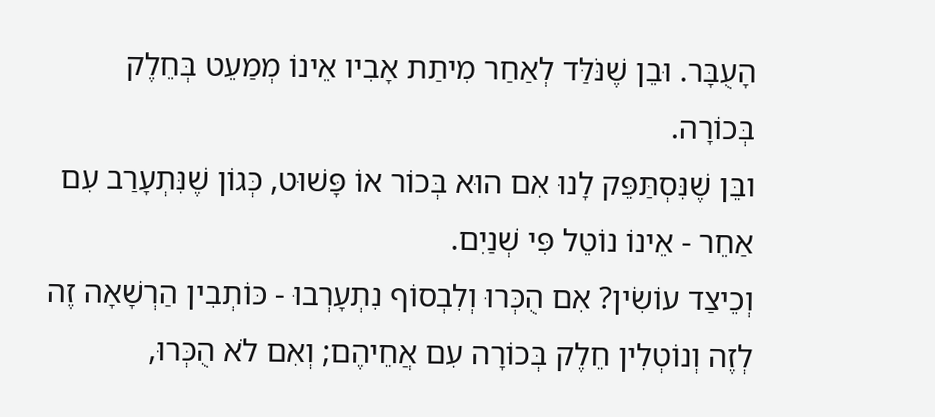הָעֻבָּר. וּבֵן שֶׁנֹּלַּד לְאַחַר מִיתַת אָבִיו אֵינוֹ מְמַעֵט בְּחֵלֶק בְּכוֹרָה.
ובֵּן שֶׁנִּסְתַּפֵּק לָנוּ אִם הוּא בְּכוֹר אוֹ פָּשׁוּט, כְּגוֹן שֶׁנִּתְעָרַב עִם אַחֵר - אֵינוֹ נוֹטֵל פִּי שְׁנַיִם.
וְכֵיצַד עוֹשִׂין? אִם הֻכְּרוּ וְלִבְסוֹף נִתְעָרְבוּ - כּוֹתְבִין הַרְשָׁאָה זֶה לְזֶה וְנוֹטְלִין חֵלֶק בְּכוֹרָה עִם אֲחֵיהֶם; וְאִם לֹא הֻכְּרוּ,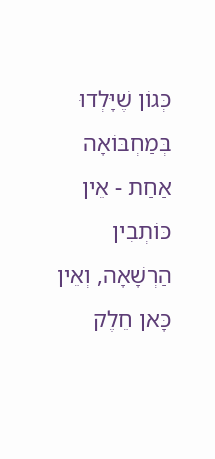כְּגוֹן שֶׁיָּלְדוּ בְּמַחְבּוֹאָה אַחַת - אֵין כּוֹתְבִין הַרְשָׁאָה, וְאֵין כָּאן חֵלֶק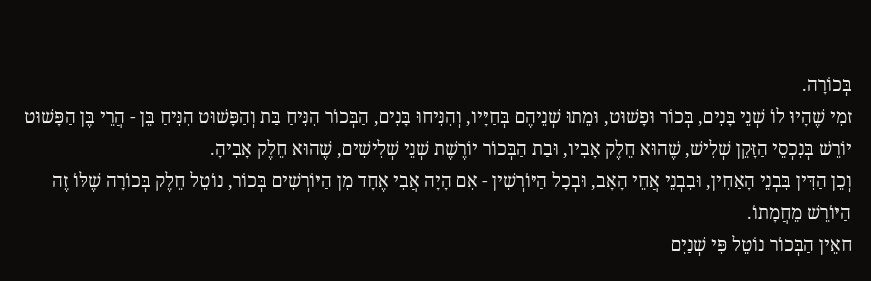בְּכוֹרָה.
זמִי שֶׁהָיוּ לוֹ שְׁנֵי בָּנִים, בְּכוֹר וּפָשׁוּט, וּמֵתוּ שְׁנֵיהֶם בְּחַיָּיו, וְהִנִּיחוּ בָּנִים, הַבְּכוֹר הִנִּיחַ בַּת וְהַפָּשׁוּט הִנִּיחַ בֵּן - הֲרֵי בֶּן הַפָּשׁוּט יוֹרֵשׁ בְּנִכְסֵי הַזָּקֵן שְׁלִישׁ, שֶׁהוּא חֵלֶק אָבִיו, וּבַת הַבְּכוֹר יוֹרֶשֶׁת שְׁנֵי שְׁלִישִׁים, שֶׁהוּא חֵלֶק אָבִיהָ.
וְכֵן הַדִּין בִּבְנֵי הָאַחִין, וּבִבְנֵי אֲחֵי הָאָב, וּבְכָל הַיּוֹרְשִׁין - אִם הָיָה אֲבִי אֶחָד מִן הַיּוֹרְשִׁים בְּכוֹר, נוֹטֵל חֵלֶק בְּכוֹרָה שֶׁלּוֹ זֶה הַיּוֹרֵשׁ מֵחֲמָתוֹ.
חאֵין הַבְּכוֹר נוֹטֵל פִּי שְׁנַיִם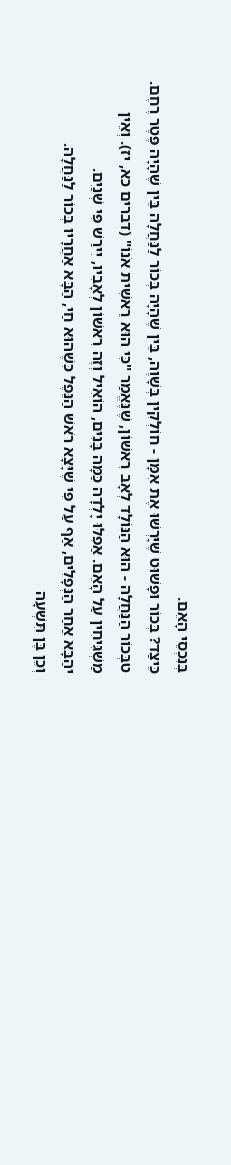בְּנִכְסֵי הָאֵם.
כֵּיצַד? בְּכוֹר וּפָשׁוּט שֶׁיָּרְשׁוּ אֶת אִמָּן - חוֹלְקִין בְּשָׁוֶה, בֵּין שֶׁהָיָה בְּכוֹר לַנַּחֲלָה בֵּין שֶׁהָיָה פֶּטֶר רֶחֶם.
טבְּכוֹר הַנַּחֲלָה - הוּא הַנּוֹלָד לְאָב רִאשׁוֹן, שֶׁנֶּאֱמַר "כִּי הוּא רֵאשִׁית אֹנוֹ" (דברים כא, יז). וְאֵין מַשְׁגִּיחִין עַל הָאֵם. אַפִלּוּ יָלְדָה כַּמָּה בָּנִים, הוֹאִיל וְזֶה רִאשׁוֹן לְאָבִיו, יִירַשׁ פִּי שְׁנַיִם.
יהַבָּא אַחַר הַנְּפָלִים, אַף עַל פִּי שֶׁיָּצָא רֹאשׁ הַנֵּפֶל כִּשֶׁהוּא חַי, הַבָּא אַחֲרָיו בְּכוֹר לַנַּחֲלָה.
וְכֵן בֶּן תִּשְׁעָה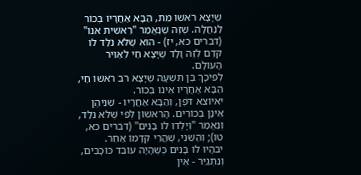שֶׁיָּצָא רֹאשׁוֹ מֵת, הַבָּא אַחֲרָיו בְּכוֹר לַנַּחֲלָה. שֶׁזֶּה שֶׁנֶּאֱמַר "רֵאשִׁית אֹנוֹ" (דברים כא, יז) - הוּא שֶׁלֹּא נֹלַּד לוֹ קֹדֶם לְזֶה וָלָד שֶׁיָּצָא חַי לְאַוִּיר הָעוֹלָם.
לְפִיכָךְ בֶּן תִּשְׁעָה שֶׁיָּצָא רֹב רֹאשׁוֹ חַי, הַבָּא אַחֲרָיו אֵינוֹ בְּכוֹר.
יאיוֹצֵא דֹּפֶן, וְהַבָּא אַחֲרָיו - שְׁנֵיהֶן אֵינָן בְּכוֹרִים. הָרִאשׁוֹן לְפִי שֶׁלֹּא נֹלַּד, וְנֶאֱמַר "וְיָלְדוּ לוֹ בָנִים" (דברים כא, טו); וְהַשֵּׁנִי, שֶׁהֲרֵי קְדָמוֹ אַחֵר.
יבהָיוּ לוֹ בָּנִים כְּשֶׁהָיָה עוֹבֵד כּוֹכָבִים, וְנִתְגַּיֵּר - אֵין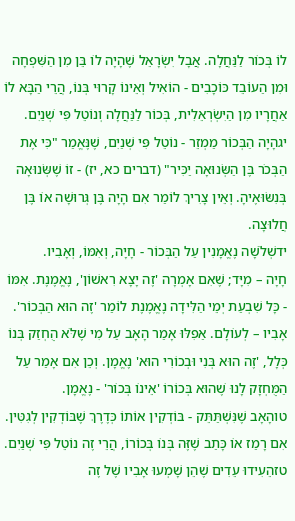לוֹ בְּכוֹר לַנַּחֲלָה. אֲבָל יִשְׂרָאֵל שֶׁהָיָה לוֹ בֵּן מִן הַשִּׁפְחָה וּמִן הַעוֹבֵד כּוֹכָבִים - הוֹאִיל וְאֵינוֹ קָרוּי בְּנוֹ, הֲרֵי הַבָּא לוֹ אַחֲרָיו מִן הַיִּשְׂרְאֵלִית, בְּכוֹר לַנַּחֲלָה וְנוֹטֵל פִּי שְׁנַיִם.
יגהָיָה הַבְּכוֹר מַמְזֵר - נוֹטֵל פִּי שְׁנַיִם, שֶׁנֶּאֱמַר "כִּי אֶת הַבְּכֹר בֶּן הַשְּׂנוּאָה יַכִּיר" (דברים כא, יז) - זוֹ שֶׁשְּׂנוּאָה בְּנִשּׂוּאֶיהָ. וְאֵין צָרִיךְ לוֹמַר אִם הָיָה בֶּן גְּרוּשָׁה אוֹ בֶּן חֲלוּצָה.
ידשְׁלֹשָׁה נֶאֱמָנִין עַל הַבְּכוֹר - חָיָה, וְאִמּוֹ, וְאָבִיו.
חָיָה – מִיָּד; שֶׁאִם אָמְרָה 'זֶה יָצָא רִאשׁוֹן', נֶאֱמֶנֶת. אִמּוֹ - כָּל שִׁבְעַת יְמֵי הַלִּידָה נֶאֱמֶנֶת לוֹמַר 'זֶה הוּא הַבְּכוֹר'. אָבִיו – לְעוֹלָם. אַפִלּוּ אָמַר הָאָב עַל מִי שֶׁלֹּא הֻחְזַק בְּנוֹ כְּלָל, 'זֶה הוּא בְּנִי וּבְכוֹרִי הוּא' נֶאֱמָן. וְכֵן אִם אָמַר עַל הַמֻּחְזָק לָנוּ שֶׁהוּא בְּכוֹרוֹ 'אֵינוֹ בְּכוֹר' - נֶאֱמָן.
טוהָאָב שֶׁנִּשְׁתַּתֵּק - בּוֹדְקִין אוֹתוֹ כְּדֶרֶךְ שֶׁבּוֹדְקִין לְגִטִּין. אִם רָמַז אוֹ כָּתַב שֶׁזֶּה בְּנוֹ בְּכוֹרוֹ, הֲרֵי זֶה נוֹטֵל פִּי שְׁנַיִם.
טזהֵעִידוּ עֵדִים שֶׁהֵן שָׁמְעוּ אָבִיו שֶׁל זֶה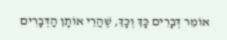אוֹמֵר דְּבָרִים כָּךְ וְכָּךְ, שֶׁהֲרֵי אוֹתָן הַדְּבָרִים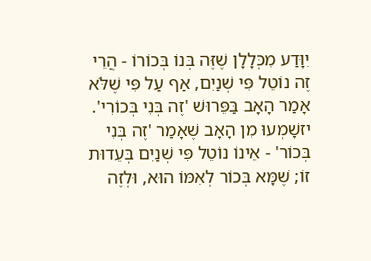יִוָּדַע מִכְּלָלָן שֶׁזֶּה בְּנוֹ בְּכוֹרוֹ - הֲרֵי זֶה נוֹטֵל פִּי שְׁנַיִם, אַף עַל פִּי שֶׁלֹּא אָמַר הָאָב בַּפֵּרוּשׁ 'זֶה בְּנִי בְּכוֹרִי'.
יזשָׁמְעוּ מִן הָאָב שֶׁאָמַר 'זֶה בְּנִי בְּכוֹר' - אֵינוֹ נוֹטֵל פִּי שְׁנַיִם בְּעֵדוּת זוֹ; שֶׁמָּא בְּכוֹר לְאִמּוֹ הוּא, וּלְזֶה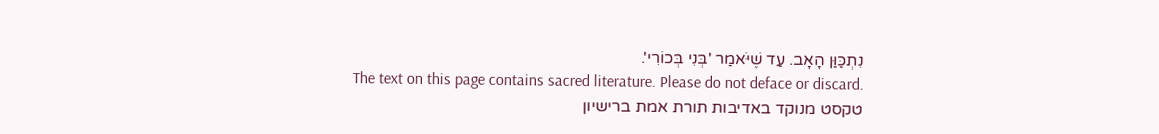נִתְכַּוַּן הָאָב. עַד שֶׁיֹּאמַר 'בְּנִי בְּכוֹרִי'.
The text on this page contains sacred literature. Please do not deface or discard.
טקסט מנוקד באדיבות תורת אמת ברישיון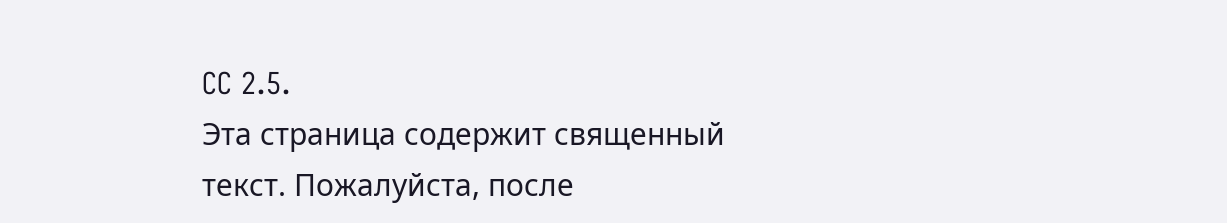CC 2.5.
Эта страница содержит священный текст. Пожалуйста, после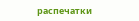распечатки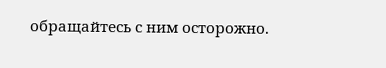обращайтесь с ним осторожно.